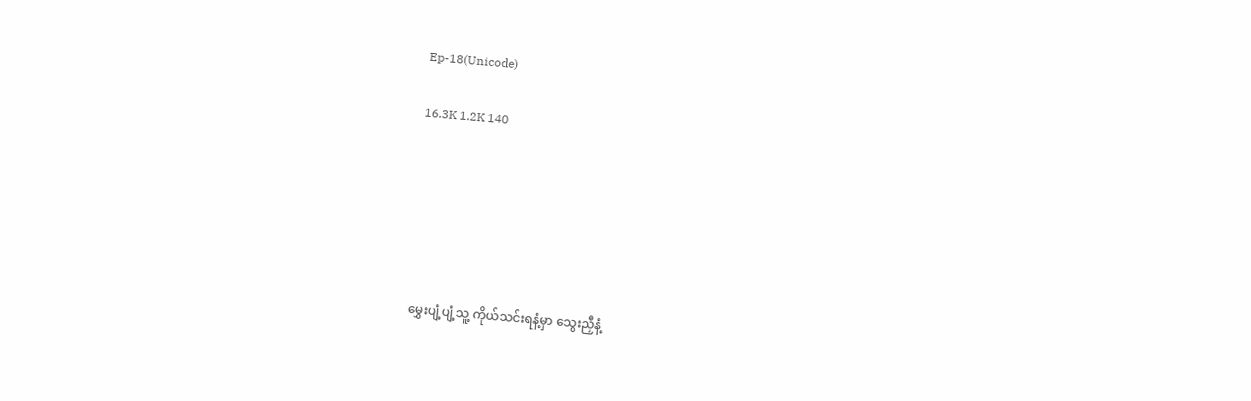Ep-18(Unicode)

16.3K 1.2K 140






မွှေးပျံ့ပျံ့သူ့ ကိုယ်သင်းရနံ့မှာ သွေးညှီနံ့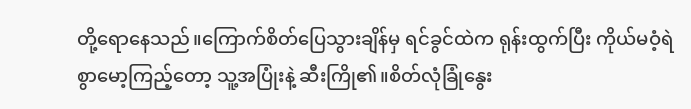တို့‌ရောနေသည်။ကြောက်စိတ်ပြေသွားချိန်မှ ရင်ခွင်ထဲက ရုန်းထွက်ပြီး ကိုယ်မဝံ့ရဲစွာမော့ကြည့်တော့ သူ့အပြုံးနဲ့ ဆီးကြို၏။စိတ်လုံခြုံနွေး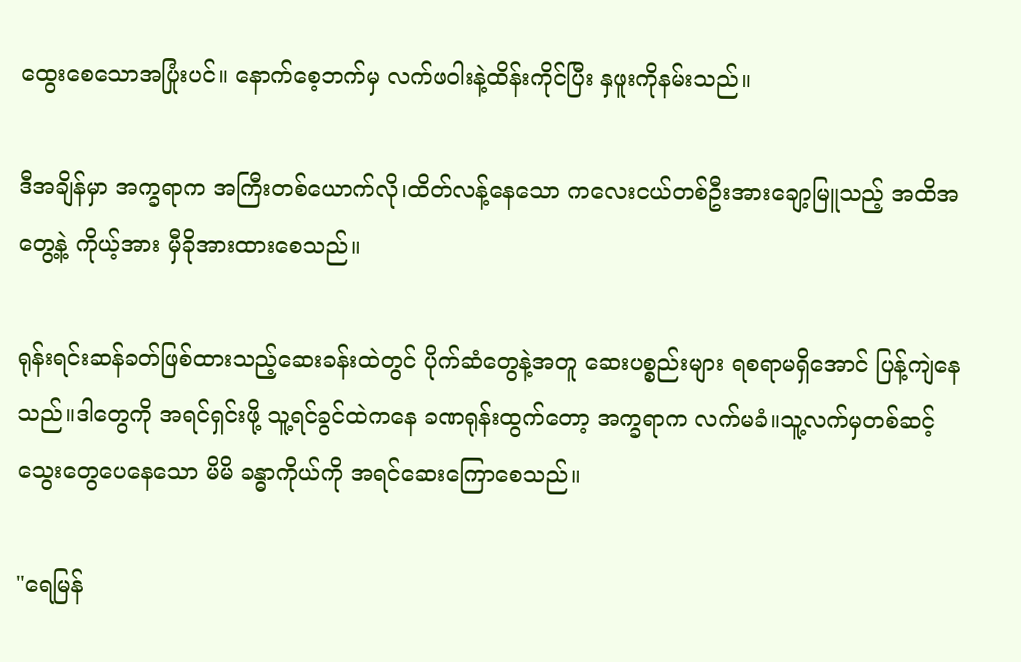ထွေးစေသောအပြုံးပင်။ နောက်စေ့ဘက်မှ လက်ဖဝါးနဲ့ထိန်းကိုင်ပြီး နှဖူးကိုနမ်းသည်။

ဒီအချိန်မှာ အက္ခရာက အကြီးတစ်ယောက်လို၊ထိတ်လန့်နေသော ကလေးငယ်တစ်ဦးအားချော့မြူသည့် အထိအတွေ့နဲ့ ကိုယ့်အား မှီခိုအားထားစေသည်။

ရုန်းရင်းဆန်ခတ်ဖြစ်ထားသည့်ဆေးခန်းထဲတွင် ပိုက်ဆံတွေနဲ့အတူ ဆေးပစ္စည်းများ ရစရာမရှိအောင် ပြန့်ကျဲနေသည်။ဒါတွေကို အရင်ရှင်းဖို့ သူ့ရင်ခွင်ထဲကနေ ခဏရုန်းထွက်တော့ အက္ခရာက လက်မခံ။သူ့လက်မှတစ်ဆင့် သွေးတွေပေနေသော မိမိ ခန္ဓာကိုယ်ကို အရင်ဆေးကြောစေသည်။

"ရေမြန်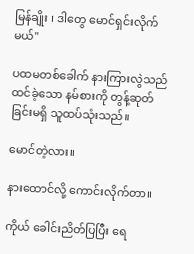မြန်ချိုး ၊ ဒါတွေ မောင်ရှင်းလိုက်မယ်"

ပထမတစ်ခေါက် နားကြားလွဲသည်ထင်ခဲ့သော နမ်စားကို တွန့်ဆုတ်ခြင်းမရှိ သူထပ်သုံးသည်။

မောင်တဲ့လား။

နားထောင်လို့ ကောင်းလိုက်တာ။

ကိုယ် ခေါင်းညိတ်ပြပြီး ရေ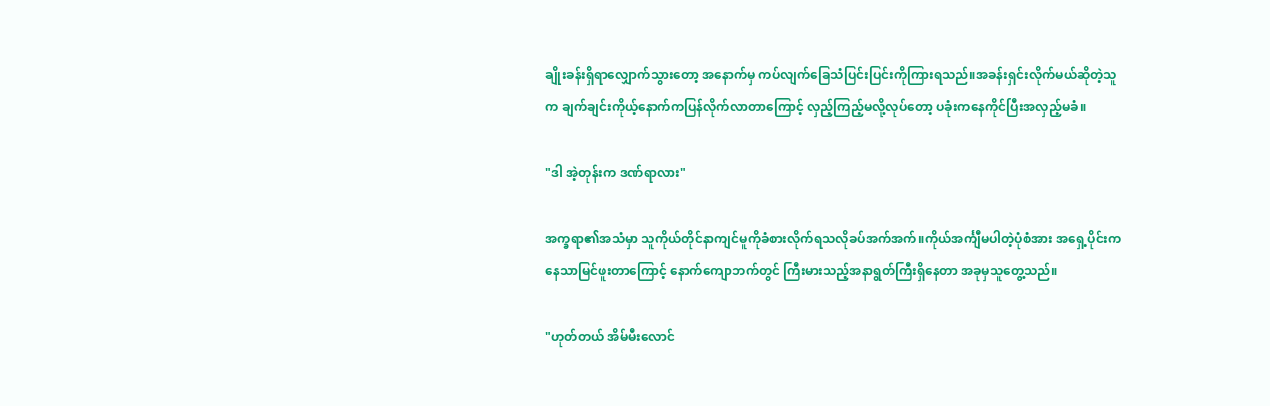ချိုးခန်းရှိရာလျှောက်သွားတော့ အနောက်မှ ကပ်လျက်ခြေသံပြင်းပြင်းကိုကြားရသည်။အခန်းရှင်းလိုက်မယ်ဆိုတဲ့သူက ချက်ချင်းကိုယ့်နောက်ကပြန်လိုက်လာတာကြောင့် လှည့်ကြည့်မလို့လုပ်တော့ ပခုံးကနေကိုင်ပြီးအလှည့်မခံ။

"ဒါ အဲ့တုန်းက ဒဏ်ရာလား"

အက္ခရာ၏အသံမှာ သူကိုယ်တိုင်နာကျင်မူကိုခံစားလိုက်ရသလိုခပ်အက်အက်။ကိုယ်အင်္ကျီမပါတဲ့ပုံစံအား အ‌ရှေ့ပိုင်းကနေသာမြင်ဖူးတာကြောင့် နောက်‌ကျောဘက်တွင် ကြီးမားသည့်အနာရွတ်ကြီးရှိနေတာ အခုမှသူတွေ့သည်။

"ဟုတ်တယ် အိမ်မီးလောင်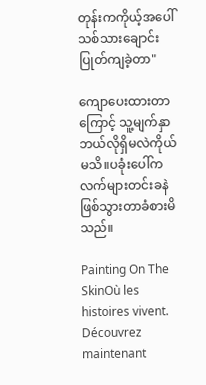တုန်းကကိုယ့်အပေါ်သစ်သားချောင်းပြုတ်ကျခဲ့တာ"

ကျောပေးထားတာကြောင့် သူ့မျက်နှာဘယ်လိုရှိမလဲကိုယ်မသိ။ပခုံးပေါ်ကလက်များတင်းခနဲဖြစ်သွားတာခံစားမိသည်။

Painting On The SkinOù les histoires vivent. Découvrez maintenant